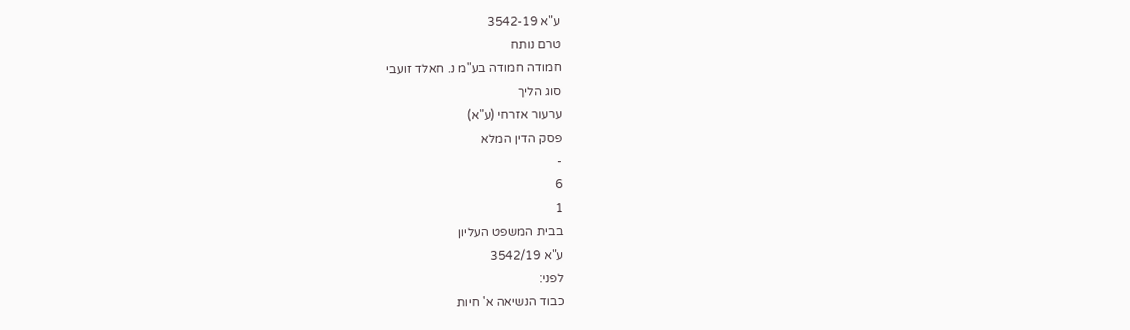ע"א 3542-19
טרם נותח
חמודה חמודה בע"מ נ. חאלד זועבי
סוג הליך
ערעור אזרחי (ע"א)
פסק הדין המלא
-
6
1
בבית המשפט העליון
ע"א 3542/19
לפני:
כבוד הנשיאה א' חיות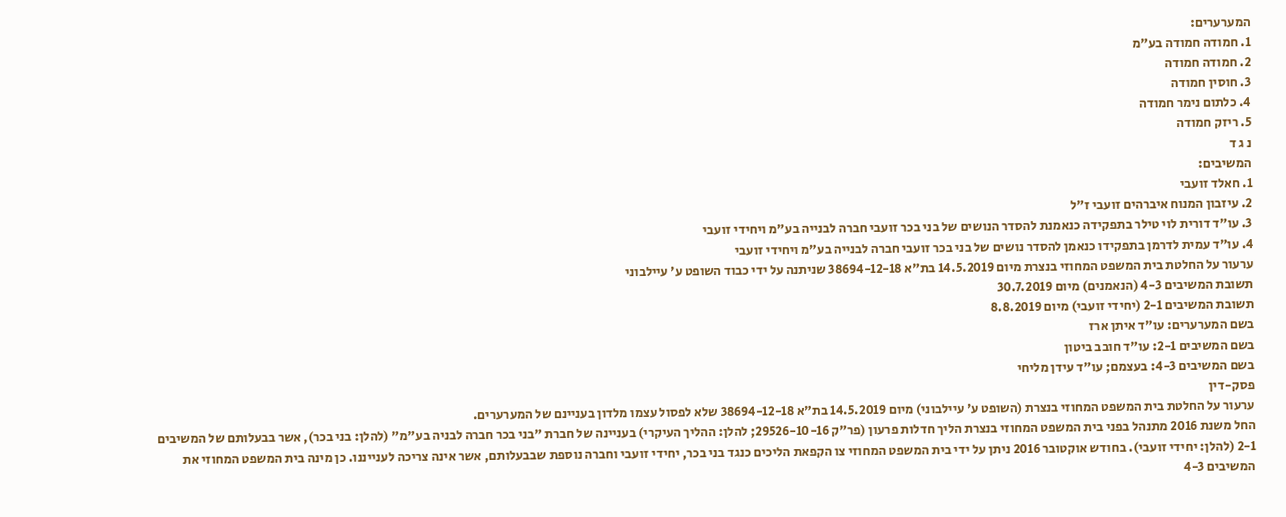המערערים:
1. חמודה חמודה בע"מ
2. חמודה חמודה
3. חוסין חמודה
4. כלתום נימר חמודה
5. ריזק חמודה
נ ג ד
המשיבים:
1. חאלד זועבי
2. עיזבון המנוח איברהים זועבי ז"ל
3. עו"ד דורית לוי טילר בתפקידה כנאמנת להסדר הנושים של בני בכר זועבי חברה לבנייה בע"מ ויחידי זועבי
4. עו"ד עמית לדרמן בתפקידו כנאמן להסדר נושים של בני בכר זועבי חברה לבנייה בע"מ ויחידי זועבי
ערעור על החלטת בית המשפט המחוזי בנצרת מיום 14.5.2019 בת"א 38694-12-18 שניתנה על ידי כבוד השופט ע' עיילבוני
תשובת המשיבים 4-3 (הנאמנים) מיום 30.7.2019
תשובת המשיבים 2-1 (יחידי זועבי) מיום 8.8.2019
בשם המערערים: עו"ד איתן ארז
בשם המשיבים 2-1: עו"ד חובב ביטון
בשם המשיבים 4-3: בעצמם; עו"ד עידן מליחי
פסק-דין
ערעור על החלטת בית המשפט המחוזי בנצרת (השופט ע' עיילבוני) מיום 14.5.2019 בת"א 38694-12-18 שלא לפסול עצמו מלדון בעניינם של המערערים.
החל משנת 2016 מתנהל בפני בית המשפט המחוזי בנצרת הליך חדלות פרעון (פר"ק 29526-10-16; להלן: ההליך העיקרי) בעניינה של חברת "בני בכר חברה לבניה בע"מ" (להלן: בני בכר), אשר בבעלותם של המשיבים 2-1 (להלן: יחידי זועבי). בחודש אוקטובר 2016 ניתן על ידי בית המשפט המחוזי צו הקפאת הליכים כנגד בני בכר, יחידי זועבי וחברה נוספת שבבעלותם, אשר אינה צריכה לענייננו. כן מינה בית המשפט המחוזי את המשיבים 4-3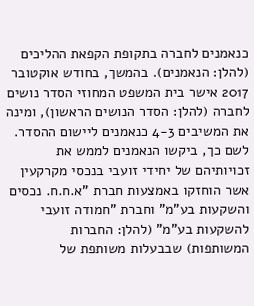כנאמנים לחברה בתקופת הקפאת ההליכים (להלן: הנאמנים). בהמשך, בחודש אוקטובר 2017 אישר בית המשפט המחוזי הסדר נושים לחברה (להלן: הסדר הנושים הראשון), ומינה את המשיבים 4-3 כנאמנים ליישום ההסדר. לשם כך, ביקשו הנאמנים לממש את זכויותיהם של יחידי זועבי בנכסי מקרקעין אשר הוחזקו באמצעות חברת "א.ח.ח. נכסים והשקעות בע"מ" וחברת "חמודה זועבי להשקעות בע"מ" (להלן: החברות המשותפות) שבבעלות משותפת של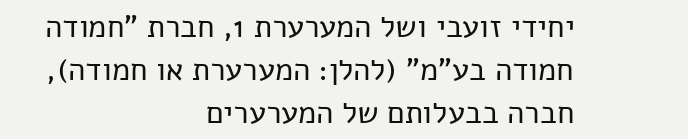יחידי זועבי ושל המערערת 1, חברת "חמודה חמודה בע"מ" (להלן: המערערת או חמודה), חברה בבעלותם של המערערים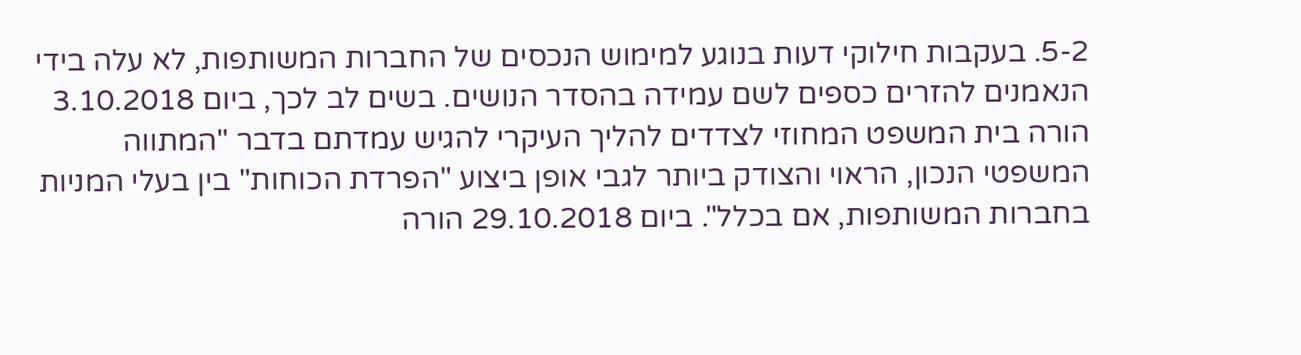5-2. בעקבות חילוקי דעות בנוגע למימוש הנכסים של החברות המשותפות, לא עלה בידי הנאמנים להזרים כספים לשם עמידה בהסדר הנושים. בשים לב לכך, ביום 3.10.2018 הורה בית המשפט המחוזי לצדדים להליך העיקרי להגיש עמדתם בדבר "המתווה המשפטי הנכון, הראוי והצודק ביותר לגבי אופן ביצוע "הפרדת הכוחות" בין בעלי המניות בחברות המשותפות, אם בכלל". ביום 29.10.2018 הורה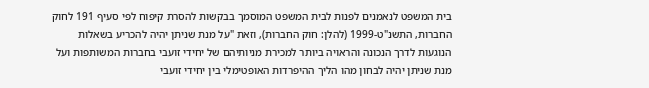בית המשפט לנאמנים לפנות לבית המשפט המוסמך בבקשות להסרת קיפוח לפי סעיף 191 לחוק החברות, התשנ"ט-1999 (להלן: חוק החברות), וזאת "על מנת שניתן יהיה להכריע בשאלות הנוגעות לדרך הנכונה והראויה ביותר למכירת מניותיהם של יחידי זועבי בחברות המשותפות ועל מנת שניתן יהיה לבחון מהו הליך ההיפרדות האופטימלי בין יחידי זועבי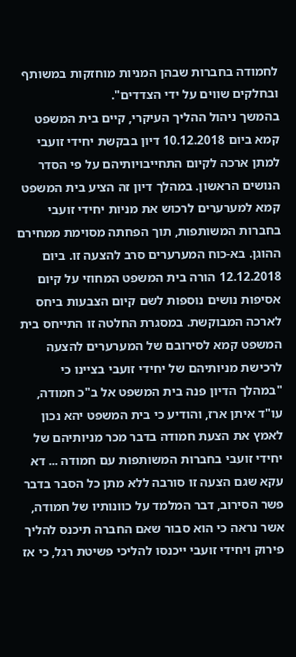לחמודה בחברות שבהן המניות מוחזקות במשותף ובחלקים שווים על ידי הצדדים".
בהמשך ניהול ההליך העיקרי, קיים בית המשפט קמא ביום 10.12.2018 דיון בבקשת יחידי זועבי למתן ארכה לקיום התחייבויותיהם על פי הסדר הנושים הראשון. במהלך דיון זה הציע בית המשפט קמא למערערים לרכוש את מניות יחידי זועבי בחברות המשותפות, תוך הפחתה מסוימת ממחירם ההוגן. בא-כוח המערערים סרב להצעה זו. ביום 12.12.2018 הורה בית המשפט המחוזי על קיום אסיפות נושים נוספות לשם קיום הצבעות ביחס לארכה המבוקשת. במסגרת החלטה זו התייחס בית המשפט קמא לסירובם של המערערים להצעה לרכישת מניותיהם של יחידי זועבי בציינו כי "במהלך הדיון פנה בית המשפט אל ב"כ חמודה, עו"ד איתן ארז, והודיע כי בית המשפט יהא נכון לאמץ את הצעת חמודה בדבר מכר מניותיהם של יחידי זועבי בחברות המשותפות עם חמודה ... דא עקא שגם הצעה זו סורבה ללא מתן כל הסבר בדבר פשר הסירוב, דבר המלמד על כוונותיו של חמודה, אשר נראה כי הוא סבור שאם החברה תיכנס להליך פירוק ויחידי זועבי ייכנסו להליכי פשיטת רגל, כי אז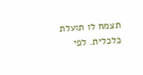תצמח לו תועלת כלכלית. לפי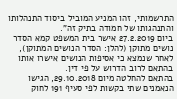התרשמותי, זהו המניע המוביל ביסוד התנהלותו והתנהגותו של חמודה בתיק זה".
ביום 27.2.2019 אישר בית המשפט קמא הסדר נושים מתוקן (להלן: הסדר הנושים המתוקן), לאחר שנמצא כי אסיפות הנושים אישרו אותו בהתאם לרוב הדרוש על פי דין.
בהתאם להחלטה מיום 29.10.2018, הגישו הנאמנים שתי בקשות לפי סעיף 191 לחוק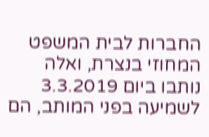החברות לבית המשפט המחוזי בנצרת, ואלה נותבו ביום 3.3.2019 לשמיעה בפני המותב, הם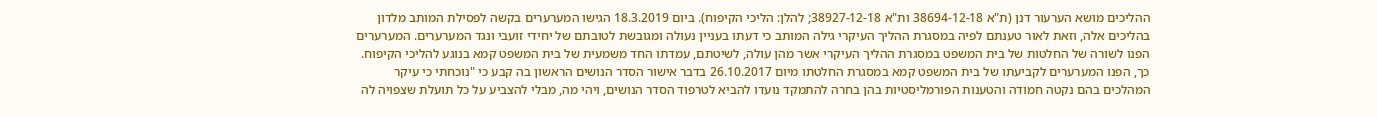ההליכים מושא הערעור דנן (ת"א 38694-12-18 ות"א 38927-12-18; להלן: הליכי הקיפוח). ביום 18.3.2019 הגישו המערערים בקשה לפסילת המותב מלדון בהליכים אלה, וזאת לאור טענתם לפיה במסגרת ההליך העיקרי גילה המותב כי דעתו בעניין נעולה ומגובשת לטובתם של יחידי זועבי ונגד המערערים. המערערים הפנו לשורה של החלטות של בית המשפט במסגרת ההליך העיקרי אשר מהן עולה, לשיטתם, עמדתו החד משמעית של בית המשפט קמא בנוגע להליכי הקיפוח. כך, הפנו המערערים לקביעתו של בית המשפט קמא במסגרת החלטתו מיום 26.10.2017 בדבר אישור הסדר הנושים הראשון בה קבע כי "נוכחתי כי עיקר המהלכים בהם נקטה חמודה והטענות הפורמליסטיות בהן בחרה להתמקד נועדו להביא לטרפוד הסדר הנושים, ויהי מה, מבלי להצביע על כל תועלת שצפויה לה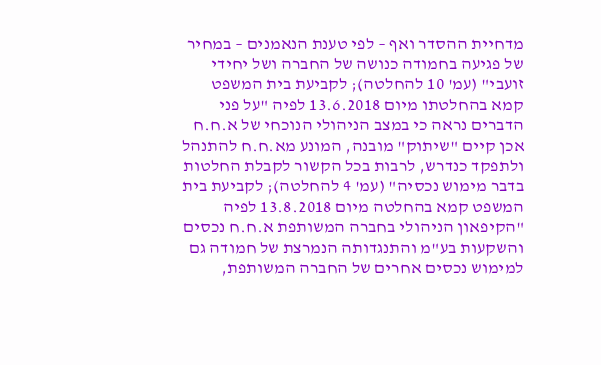מדחיית ההסדר ואף – לפי טענת הנאמנים – במחיר של פגיעה בחמודה כנושה של החברה ושל יחידי זועבי" (עמ' 10 להחלטה); לקביעת בית המשפט קמא בהחלטתו מיום 13.6.2018 לפיה "על פני הדברים נראה כי במצב הניהולי הנוכחי של א.ח.ח אכן קיים "שיתוק" מובנה, המונע מא.ח.ח להתנהל ולתפקד כנדרש, לרבות בכל הקשור לקבלת החלטות בדבר מימוש נכסיה" (עמ' 4 להחלטה); לקביעת בית המשפט קמא בהחלטה מיום 13.8.2018 לפיה "הקיפאון הניהולי בחברה המשותפת א.ח.ח נכסים והשקעות בע"מ והתנגדותה הנמרצת של חמודה גם למימוש נכסים אחרים של החברה המשותפת,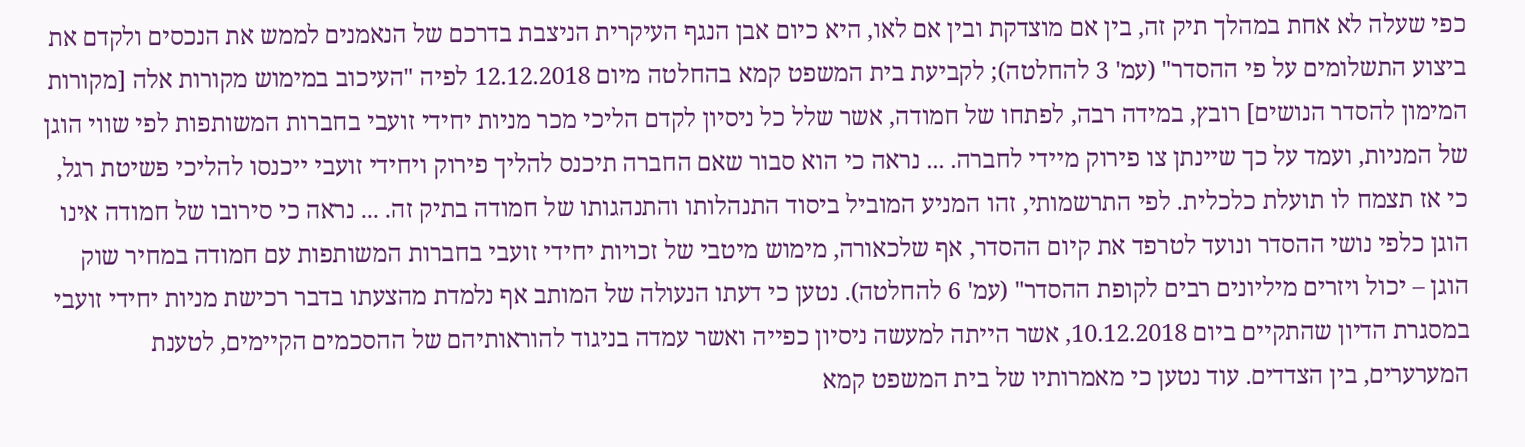כפי שעלה לא אחת במהלך תיק זה, בין אם מוצדקת ובין אם לאו, היא כיום אבן הנגף העיקרית הניצבת בדרכם של הנאמנים לממש את הנכסים ולקדם את ביצוע התשלומים על פי ההסדר" (עמ' 3 להחלטה); לקביעת בית המשפט קמא בהחלטה מיום 12.12.2018 לפיה "העיכוב במימוש מקורות אלה [מקורות המימון להסדר הנושים] רובץ, במידה רבה, לפתחו של חמודה, אשר שלל כל ניסיון לקדם הליכי מכר מניות יחידי זועבי בחברות המשותפות לפי שווי הוגן של המניות, ועמד על כך שיינתן צו פירוק מיידי לחברה. ... נראה כי הוא סבור שאם החברה תיכנס להליך פירוק ויחידי זועבי ייכנסו להליכי פשיטת רגל, כי אז תצמח לו תועלת כלכלית. לפי התרשמותי, זהו המניע המוביל ביסוד התנהלותו והתנהגותו של חמודה בתיק זה. ... נראה כי סירובו של חמודה אינו הוגן כלפי נושי ההסדר ונועד לטרפד את קיום ההסדר, אף שלכאורה, מימוש מיטבי של זכויות יחידי זועבי בחברות המשותפות עם חמודה במחיר שוק הוגן – יכול ויזרים מיליונים רבים לקופת ההסדר" (עמ' 6 להחלטה). נטען כי דעתו הנעולה של המותב אף נלמדת מהצעתו בדבר רכישת מניות יחידי זועבי במסגרת הדיון שהתקיים ביום 10.12.2018, אשר הייתה למעשה ניסיון כפייה ואשר עמדה בניגוד להוראותיהם של ההסכמים הקיימים, לטענת המערערים, בין הצדדים. עוד נטען כי מאמרותיו של בית המשפט קמא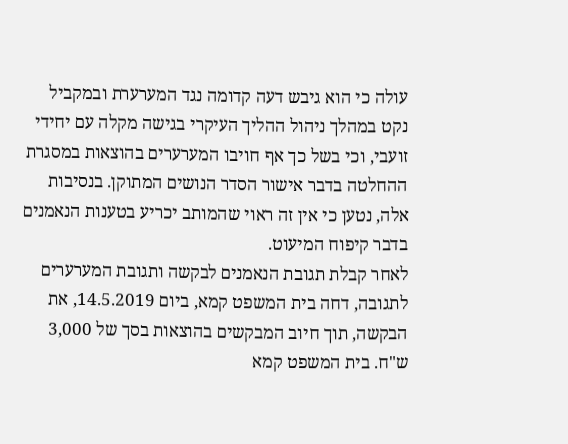עולה כי הוא גיבש דעה קדומה נגד המערערת ובמקביל נקט במהלך ניהול ההליך העיקרי בגישה מקלה עם יחידי זועבי, וכי בשל כך אף חויבו המערערים בהוצאות במסגרת ההחלטה בדבר אישור הסדר הנושים המתוקן. בנסיבות אלה, נטען כי אין זה ראוי שהמותב יכריע בטענות הנאמנים בדבר קיפוח המיעוט.
לאחר קבלת תגובת הנאמנים לבקשה ותגובת המערערים לתגובה, דחה בית המשפט קמא, ביום 14.5.2019, את הבקשה, תוך חיוב המבקשים בהוצאות בסך של 3,000 ש"ח. בית המשפט קמא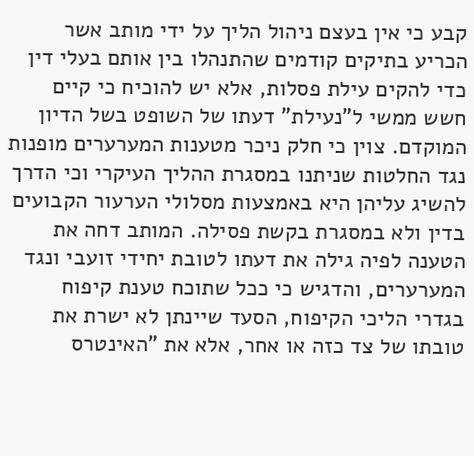קבע כי אין בעצם ניהול הליך על ידי מותב אשר הכריע בתיקים קודמים שהתנהלו בין אותם בעלי דין כדי להקים עילת פסלות, אלא יש להוכיח כי קיים חשש ממשי ל"נעילת" דעתו של השופט בשל הדיון המוקדם. צוין כי חלק ניכר מטענות המערערים מופנות נגד החלטות שניתנו במסגרת ההליך העיקרי וכי הדרך להשיג עליהן היא באמצעות מסלולי הערעור הקבועים בדין ולא במסגרת בקשת פסילה. המותב דחה את הטענה לפיה גילה את דעתו לטובת יחידי זועבי ונגד המערערים, והדגיש כי ככל שתוכח טענת קיפוח בגדרי הליכי הקיפוח, הסעד שיינתן לא ישרת את טובתו של צד כזה או אחר, אלא את "האינטרס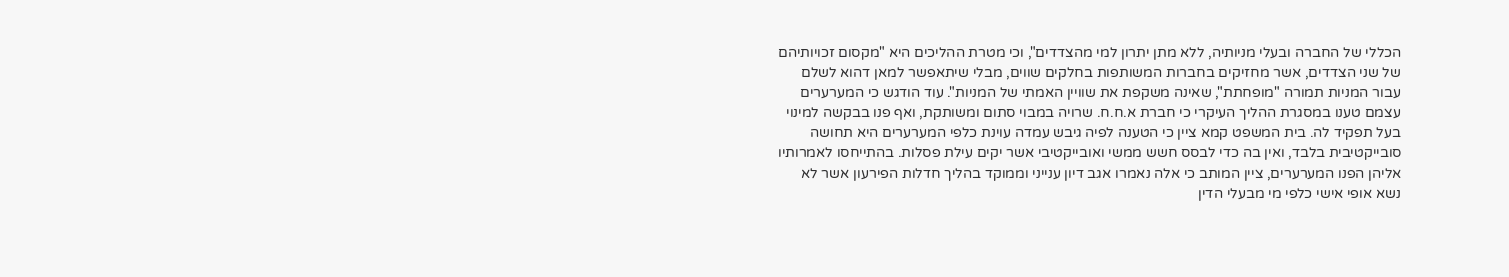הכללי של החברה ובעלי מניותיה, ללא מתן יתרון למי מהצדדים", וכי מטרת ההליכים היא "מקסום זכויותיהם של שני הצדדים, אשר מחזיקים בחברות המשותפות בחלקים שווים, מבלי שיתאפשר למאן דהוא לשלם עבור המניות תמורה "מופחתת", שאינה משקפת את שוויין האמתי של המניות". עוד הודגש כי המערערים עצמם טענו במסגרת ההליך העיקרי כי חברת א.ח.ח. שרויה במבוי סתום ומשותקת, ואף פנו בבקשה למינוי בעל תפקיד לה. בית המשפט קמא ציין כי הטענה לפיה גיבש עמדה עוינת כלפי המערערים היא תחושה סובייקטיבית בלבד, ואין בה כדי לבסס חשש ממשי ואובייקטיבי אשר יקים עילת פסלות. בהתייחסו לאמרותיו אליהן הפנו המערערים, ציין המותב כי אלה נאמרו אגב דיון ענייני וממוקד בהליך חדלות הפירעון אשר לא נשא אופי אישי כלפי מי מבעלי הדין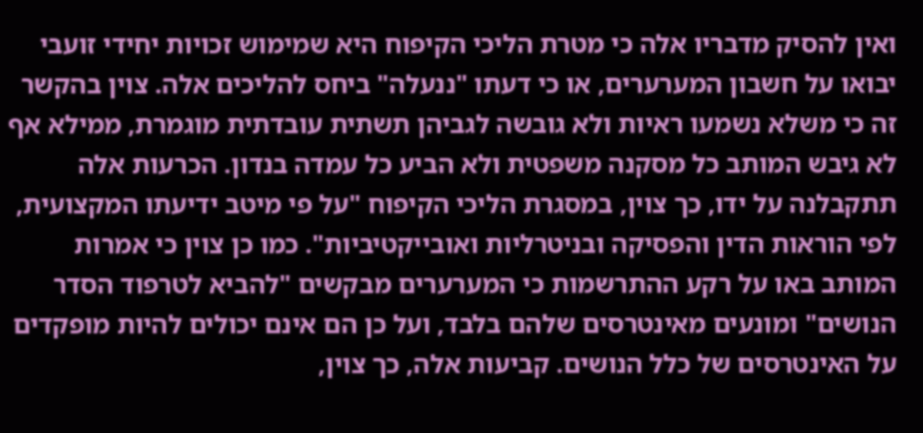ואין להסיק מדבריו אלה כי מטרת הליכי הקיפוח היא שמימוש זכויות יחידי זועבי יבואו על חשבון המערערים, או כי דעתו "ננעלה" ביחס להליכים אלה. צוין בהקשר זה כי משלא נשמעו ראיות ולא גובשה לגביהן תשתית עובדתית מוגמרת, ממילא אף לא גיבש המותב כל מסקנה משפטית ולא הביע כל עמדה בנדון. הכרעות אלה תתקבלנה על ידו, כך צוין, במסגרת הליכי הקיפוח "על פי מיטב ידיעתו המקצועית, לפי הוראות הדין והפסיקה ובניטרליות ואובייקטיביות". כמו כן צוין כי אמרות המותב באו על רקע ההתרשמות כי המערערים מבקשים "להביא לטרפוד הסדר הנושים" ומונעים מאינטרסים שלהם בלבד, ועל כן הם אינם יכולים להיות מופקדים על האינטרסים של כלל הנושים. קביעות אלה, כך צוין,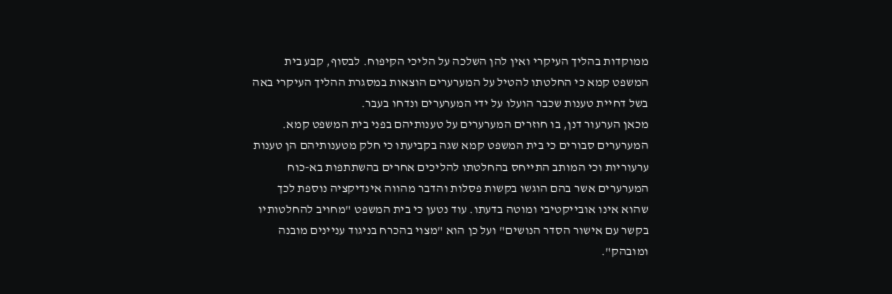ממוקדות בהליך העיקרי ואין להן השלכה על הליכי הקיפוח. לבסוף, קבע בית המשפט קמא כי החלטתו להטיל על המערערים הוצאות במסגרת ההליך העיקרי באה בשל דחיית טענות שכבר הועלו על ידי המערערים ונדחו בעבר.
מכאן הערעור דנן, בו חוזרים המערערים על טענותיהם בפני בית המשפט קמא. המערערים סבורים כי בית המשפט קמא שגה בקביעתו כי חלק מטענותיהם הן טענות ערעוריות וכי המותב התייחס בהחלטתו להליכים אחרים בהשתתפות בא-כוח המערערים אשר בהם הוגשו בקשות פסלות והדבר מהווה אינדיקציה נוספת לכך שהוא אינו אובייקטיבי ומוטה בדעתו. עוד נטען כי בית המשפט "מחויב להחלטותיו בקשר עם אישור הסדר הנושים" ועל כן הוא "מצוי בהכרח בניגוד עניינים מובנה ומובהק".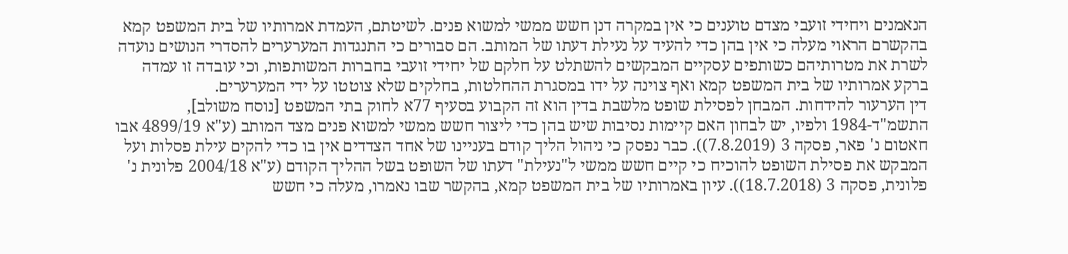הנאמנים ויחידי זועבי מצדם טוענים כי אין במקרה דנן חשש ממשי למשוא פנים. לשיטתם, העמדת אמרותיו של בית המשפט קמא בהקשרם הראוי מעלה כי אין בהן כדי להעיד על נעילת דעתו של המותב. הם סבורים כי התנגדות המערערים להסדרי הנושים נועדה לשרת את מטרותיהם כשותפים עסקיים המבקשים להשתלט על חלקם של יחידי זועבי בחברות המשותפות, וכי עובדה זו עמדה ברקע אמרותיו של בית המשפט קמא ואף צוינה על ידו במסגרת ההחלטות, בחלקים שלא צוטטו על ידי המערערים.
דין הערעור להידחות. המבחן לפסילת שופט מלשבת בדין הוא זה הקבוע בסעיף 77א לחוק בתי המשפט [נוסח משולב], התשמ"ד-1984 ולפיו, יש לבחון האם קיימות נסיבות שיש בהן כדי ליצור חשש ממשי למשוא פנים מצד המותב (ע"א 4899/19 אבו חאטום נ' פאר, פסקה 3 (7.8.2019)). כבר נפסק כי ניהול הליך קודם בעניינו של אחד הצדדים אין בו כדי להקים עילת פסלות ועל המבקש את פסילת השופט להוכיח כי קיים חשש ממשי ל"נעילת" דעתו של השופט בשל ההליך הקודם (ע"א 2004/18 פלונית נ' פלונית, פסקה 3 (18.7.2018)). עיון באמרותיו של בית המשפט קמא, בהקשר שבו נאמרו, מעלה כי חשש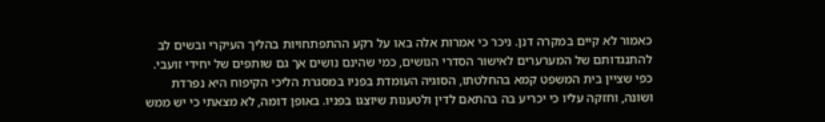כאמור לא קיים במקרה דנן. ניכר כי אמרות אלה באו על רקע ההתפתחויות בהליך העיקרי ובשים לב להתנגדותם של המערערים לאישור הסדרי הנושים, כמי שהינם נושים אך גם שותפים של יחידי זועבי. כפי שציין בית המשפט קמא בהחלטתו, הסוגיה העומדת בפניו במסגרת הליכי הקיפוח היא נפרדת ושונה, וחזקה עליו כי יכריע בה בהתאם לדין ולטענות שיוצגו בפניו. באופן דומה, לא מצאתי כי יש ממש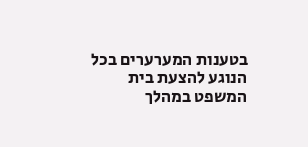בטענות המערערים בכל הנוגע להצעת בית המשפט במהלך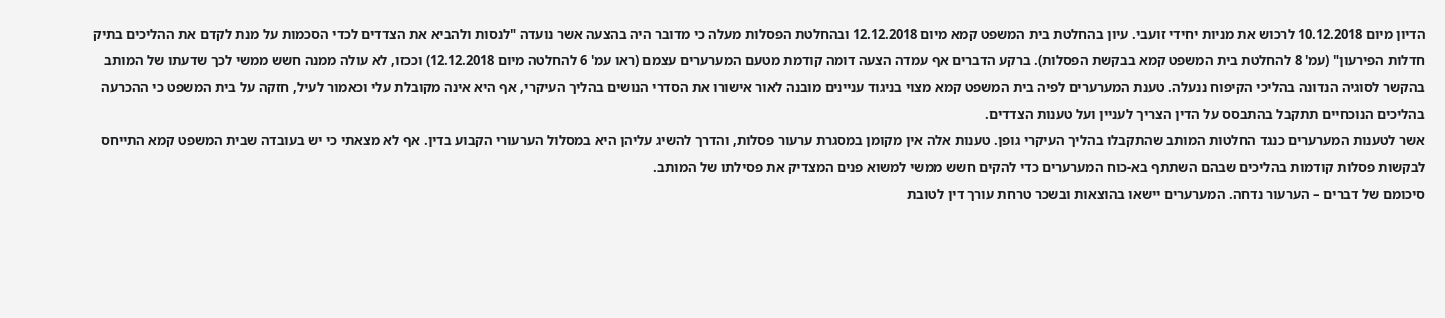הדיון מיום 10.12.2018 לרכוש את מניות יחידי זועבי. עיון בהחלטת בית המשפט קמא מיום 12.12.2018 ובהחלטת הפסלות מעלה כי מדובר היה בהצעה אשר נועדה "לנסות ולהביא את הצדדים לכדי הסכמות על מנת לקדם את ההליכים בתיק חדלות הפירעון" (עמ' 8 להחלטת בית המשפט קמא בבקשת הפסלות). ברקע הדברים אף עמדה הצעה דומה קודמת מטעם המערערים עצמם (ראו עמ' 6 להחלטה מיום 12.12.2018) וככזו, לא עולה ממנה חשש ממשי לכך שדעתו של המותב בהקשר לסוגיה הנדונה בהליכי הקיפוח ננעלה. טענת המערערים לפיה בית המשפט קמא מצוי בניגוד עניינים מובנה לאור אישורו את הסדרי הנושים בהליך העיקרי, אף היא אינה מקובלת עלי וכאמור לעיל, חזקה על בית המשפט כי ההכרעה בהליכים הנוכחיים תתקבל בהתבסס על הדין הצריך לעניין ועל טענות הצדדים.
אשר לטענות המערערים כנגד החלטות המותב שהתקבלו בהליך העיקרי גופן. טענות אלה אין מקומן במסגרת ערעור פסלות, והדרך להשיג עליהן היא במסלול הערעורי הקבוע בדין. אף לא מצאתי כי יש בעובדה שבית המשפט קמא התייחס לבקשות פסלות קודמות בהליכים שבהם השתתף בא-כוח המערערים כדי להקים חשש ממשי למשוא פנים המצדיק את פסילתו של המותב.
סיכומם של דברים – הערעור נדחה. המערערים יישאו בהוצאות ובשכר טרחת עורך דין לטובת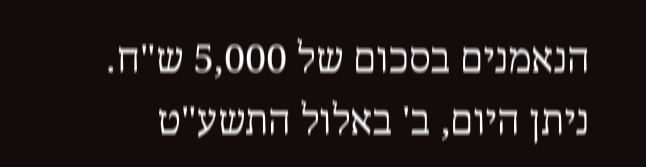הנאמנים בסכום של 5,000 ש"ח.
ניתן היום, ב' באלול התשע"ט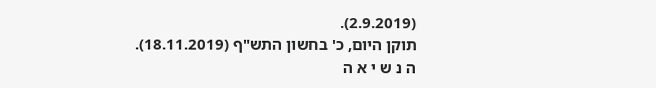(2.9.2019).
תוקן היום, כ' בחשון התש"ף (18.11.2019).
ה נ ש י א ה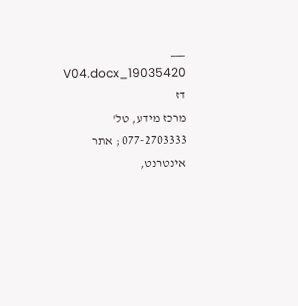___
19035420_V04.docx דז
מרכז מידע, טל' 077-2703333 ; אתר אינטרנט,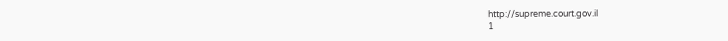http://supreme.court.gov.il
1